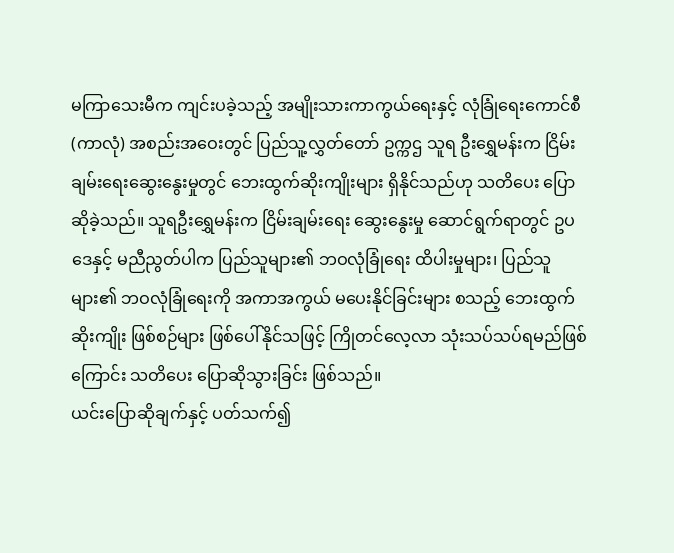မကြာသေးမီက ကျင်းပခဲ့သည့် အမျိုးသားကာကွယ်ရေးနှင့် လုံခြုံရေးကောင်စီ (ကာလုံ) အစည်းအဝေးတွင် ပြည်သူ့လွှတ်တော် ဥက္ကဌ သူရ ဦးရွှေမန်းက ငြိမ်းချမ်းရေးဆွေးနွေးမှုတွင် ဘေးထွက်ဆိုးကျိုးများ ရှိနိုင်သည်ဟု သတိပေး ပြောဆိုခဲ့သည်။ သူရဦးရွှေမန်းက ငြိမ်းချမ်းရေး ဆွေးနွေးမှု ဆောင်ရွက်ရာတွင် ဥပဒေနှင့် မညီညွတ်ပါက ပြည်သူများ၏ ဘဝလုံခြုံရေး ထိပါးမှုများ၊ ပြည်သူများ၏ ဘဝလုံခြုံရေးကို အကာအကွယ် မပေးနိုင်ခြင်းများ စသည့် ဘေးထွက် ဆိုးကျိုး ဖြစ်စဉ်များ ဖြစ်ပေါ်နိုင်သဖြင့် ကြိုတင်လေ့လာ သုံးသပ်သပ်ရမည်ဖြစ်ကြောင်း သတိပေး ပြောဆိုသွားခြင်း ဖြစ်သည်။
ယင်းပြောဆိုချက်နှင့် ပတ်သက်၍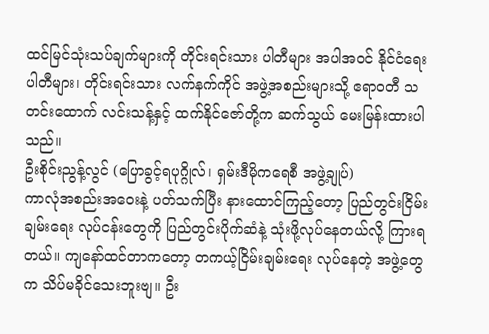ထင်မြင်သုံးသပ်ချက်များကို တိုင်းရင်းသား ပါတီများ အပါအဝင် နိုင်ငံရေးပါတီများ၊ တိုင်းရင်းသား လက်နက်ကိုင် အဖွဲ့အစည်းများသို့ ဧရာဝတီ သတင်းထောက် လင်းသန့်နှင့် ထက်နိုင်ဇော်တို့က ဆက်သွယ် မေးမြန်းထားပါသည်။
ဦးစိုင်းညွန့်လွင် (ပြောခွင့်ရပုဂ္ဂိုလ်၊ ရှမ်းဒီမိုကရေစီ အဖွဲ့ချုပ်)
ကာလုံအစည်းအဝေးနဲ့ ပတ်သက်ပြီး နားထောင်ကြည့်တော့ ပြည်တွင်းငြိမ်းချမ်းရေး လုပ်ငန်းတွေကို ပြည်တွင်းပိုက်ဆံနဲ့ သုံးဖို့လုပ်နေတယ်လို့ ကြားရတယ်။ ကျနော်ထင်တာကတော့ တကယ့်ငြိမ်းချမ်းရေး လုပ်နေတဲ့ အဖွဲ့တွေက သိပ်မခိုင်သေးဘူးဗျ။ ဦး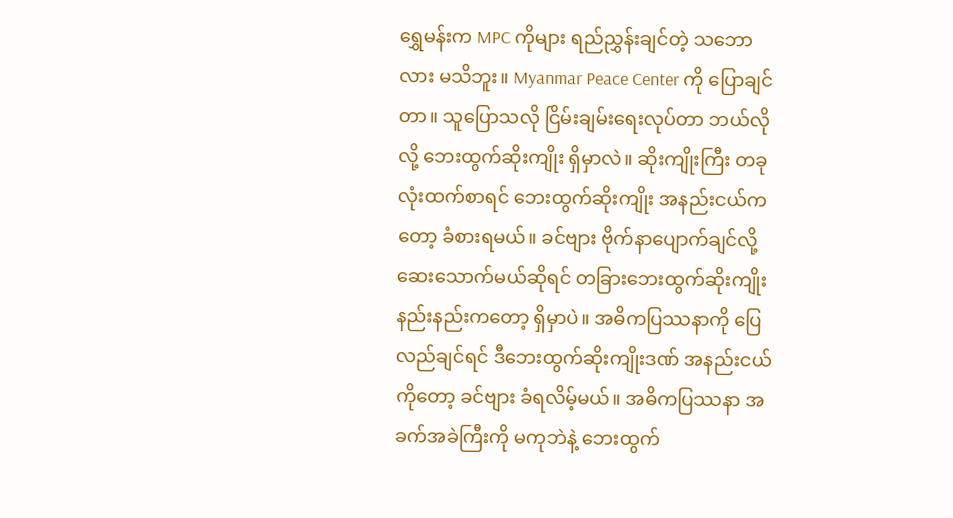ရွှေမန်းက MPC ကိုများ ရည်ညွှန်းချင်တဲ့ သဘောလား မသိဘူး။ Myanmar Peace Center ကို ပြောချင်တာ။ သူပြောသလို ငြိမ်းချမ်းရေးလုပ်တာ ဘယ်လိုလို့ ဘေးထွက်ဆိုးကျိုး ရှိမှာလဲ။ ဆိုးကျိုးကြီး တခုလုံးထက်စာရင် ဘေးထွက်ဆိုးကျိုး အနည်းငယ်ကတော့ ခံစားရမယ်။ ခင်ဗျား ဗိုက်နာပျောက်ချင်လို့ ဆေးသောက်မယ်ဆိုရင် တခြားဘေးထွက်ဆိုးကျိုး နည်းနည်းကတော့ ရှိမှာပဲ။ အဓိကပြဿနာကို ပြေလည်ချင်ရင် ဒီဘေးထွက်ဆိုးကျိုးဒဏ် အနည်းငယ်ကိုတော့ ခင်ဗျား ခံရလိမ့်မယ်။ အဓိကပြဿနာ အခက်အခဲကြီးကို မကုဘဲနဲ့ ဘေးထွက်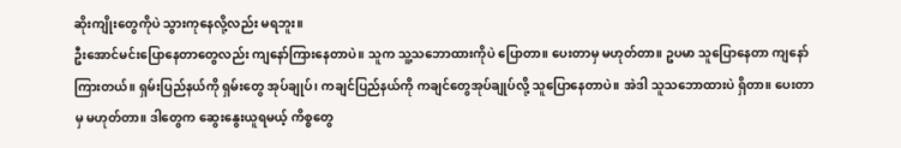ဆိုးကျိုးတွေကိုပဲ သွားကုနေလို့လည်း မရဘူး။
ဦးအောင်မင်းပြောနေတာတွေလည်း ကျနော်ကြားနေတာပဲ။ သူက သူ့သဘောထားကိုပဲ ပြောတာ။ ပေးတာမှ မဟုတ်တာ။ ဥပမာ သူပြောနေတာ ကျနော်ကြားတယ်။ ရှမ်းပြည်နယ်ကို ရှမ်းတွေ အုပ်ချုပ်၊ ကချင်ပြည်နယ်ကို ကချင်တွေအုပ်ချုပ်လို့ သူပြောနေတာပဲ။ အဲဒါ သူသဘောထားပဲ ရှိတာ။ ပေးတာမှ မဟုတ်တာ။ ဒါတွေက ဆွေးနွေးယူရမယ့် ကိစ္စတွေ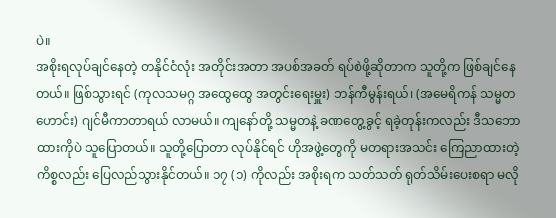ပဲ။
အစိုးရလုပ်ချင်နေတဲ့ တနိုင်ငံလုံး အတိုင်းအတာ အပစ်အခတ် ရပ်စဲဖို့ဆိုတာက သူတို့က ဖြစ်ချင်နေတယ်။ ဖြစ်သွားရင် (ကုလသမဂ္ဂ အထွေထွေ အတွင်းရေးမှူး) ဘန်ကီမွန်းရယ်၊ (အမေရိကန် သမ္မတဟောင်း) ဂျင်မီကာတာရယ် လာမယ်။ ကျနော်တို့ သမ္မတနဲ့ ခဏတွေ့ခွင့် ရခဲ့တုန်းကလည်း ဒီသဘောထားကိုပဲ သူပြောတယ်။ သူတို့ပြောတာ လုပ်နိုင်ရင် ဟိုအဖွဲ့တွေကို မတရားအသင်း ကြေညာထားတဲ့ ကိစ္စလည်း ပြေလည်သွားနိုင်တယ်။ ၁၇ (၁) ကိုလည်း အစိုးရက သတ်သတ် ရုတ်သိမ်းပေးစရာ မလို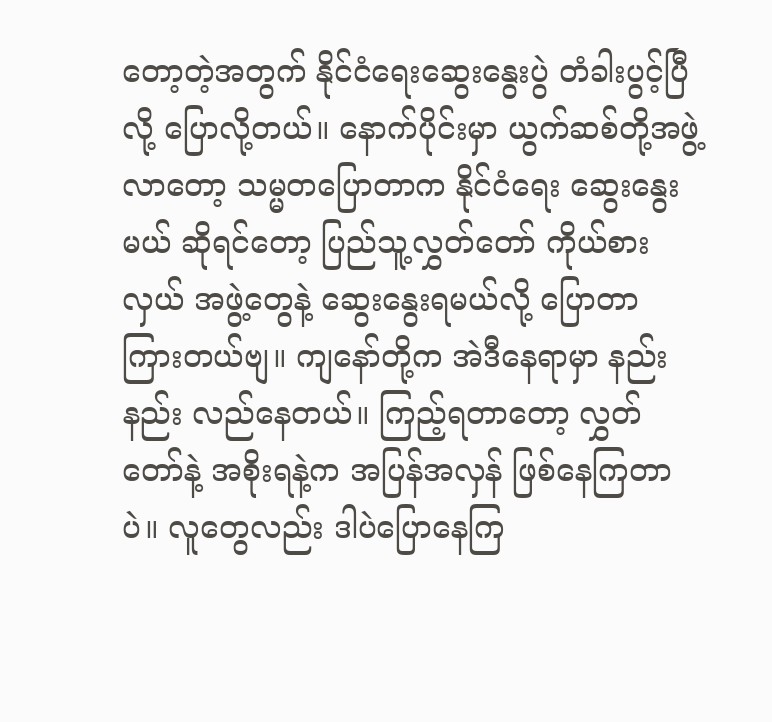တော့တဲ့အတွက် နိုင်ငံရေးဆွေးနွေးပွဲ တံခါးပွင့်ပြီလို့ ပြောလို့တယ်။ နောက်ပိုင်းမှာ ယွက်ဆစ်တို့အဖွဲ့လာတော့ သမ္မတပြောတာက နိုင်ငံရေး ဆွေးနွေးမယ် ဆိုရင်တော့ ပြည်သူ့လွှတ်တော် ကိုယ်စားလှယ် အဖွဲ့တွေနဲ့ ဆွေးနွေးရမယ်လို့ ပြောတာ ကြားတယ်ဗျ။ ကျနော်တို့က အဲဒီနေရာမှာ နည်းနည်း လည်နေတယ်။ ကြည့်ရတာတော့ လွှတ်တော်နဲ့ အစိုးရနဲ့က အပြန်အလှန် ဖြစ်နေကြတာပဲ။ လူတွေလည်း ဒါပဲပြောနေကြ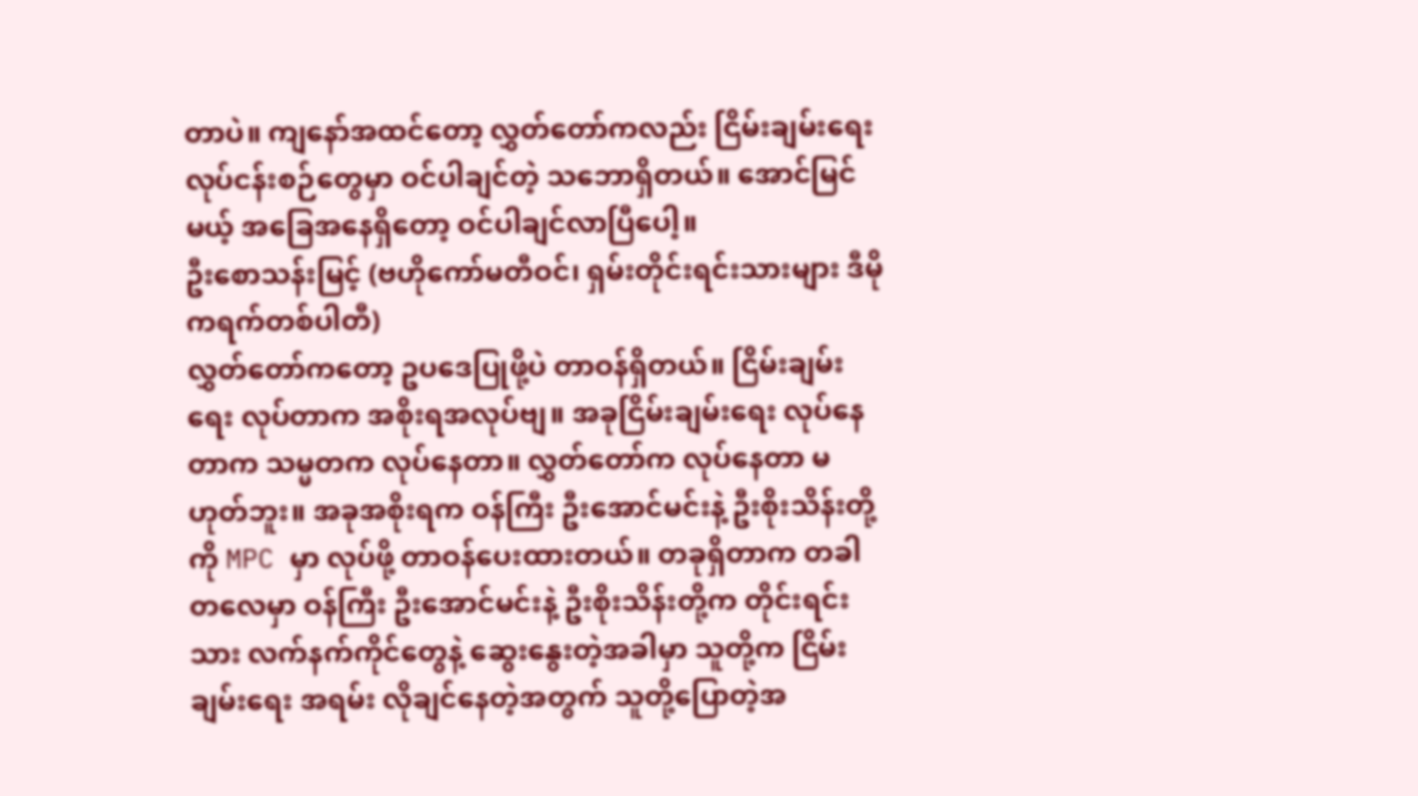တာပဲ။ ကျနော်အထင်တော့ လွှတ်တော်ကလည်း ငြိမ်းချမ်းရေး လုပ်ငန်းစဉ်တွေမှာ ဝင်ပါချင်တဲ့ သဘောရှိတယ်။ အောင်မြင်မယ့် အခြေအနေရှိတော့ ဝင်ပါချင်လာပြီပေါ့။
ဦးစောသန်းမြင့် (ဗဟိုကော်မတီဝင်၊ ရှမ်းတိုင်းရင်းသားများ ဒီမိုကရက်တစ်ပါတီ)
လွှတ်တော်ကတော့ ဥပဒေပြုဖို့ပဲ တာဝန်ရှိတယ်။ ငြိမ်းချမ်းရေး လုပ်တာက အစိုးရအလုပ်ဗျ။ အခုငြိမ်းချမ်းရေး လုပ်နေတာက သမ္မတက လုပ်နေတာ။ လွှတ်တော်က လုပ်နေတာ မဟုတ်ဘူး။ အခုအစိုးရက ဝန်ကြီး ဦးအောင်မင်းနဲ့ ဦးစိုးသိန်းတို့ကို MPC မှာ လုပ်ဖို့ တာဝန်ပေးထားတယ်။ တခုရှိတာက တခါတလေမှာ ဝန်ကြီး ဦးအောင်မင်းနဲ့ ဦးစိုးသိန်းတို့က တိုင်းရင်းသား လက်နက်ကိုင်တွေနဲ့ ဆွေးနွေးတဲ့အခါမှာ သူတို့က ငြိမ်းချမ်းရေး အရမ်း လိုချင်နေတဲ့အတွက် သူတို့ပြောတဲ့အ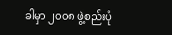ခါမှာ ၂၀၀၈ ဖွဲ့စည်းပုံ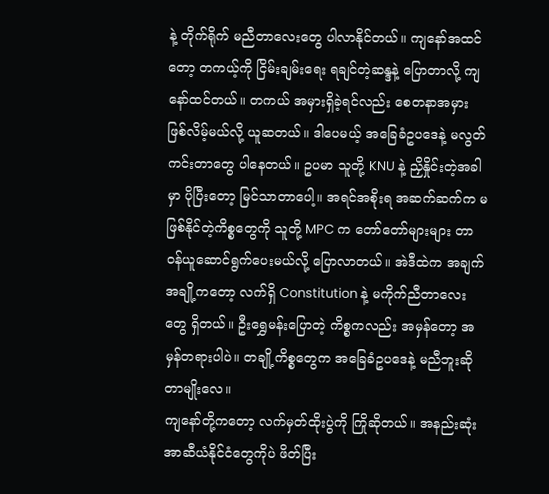နဲ့ တိုက်ရိုက် မညီတာလေးတွေ ပါလာနိုင်တယ်။ ကျနော်အထင်တော့ တကယ့်ကို ငြိမ်းချမ်းရေး ရချင်တဲ့ဆန္ဒနဲ့ ပြောတာလို့ ကျနော်ထင်တယ်။ တကယ် အမှားရှိခဲ့ရင်လည်း စေတနာအမှား ဖြစ်လိမ့်မယ်လို့ ယူဆတယ်။ ဒါပေမယ့် အခြေခံဥပဒေနဲ့ မလွတ်ကင်းတာတွေ ပါနေတယ်။ ဥပမာ သူတို့ KNU နဲ့ ညှိနှိုင်းတဲ့အခါမှာ ပိုပြီးတော့ မြင်သာတာပေါ့။ အရင်အစိုးရ အဆက်ဆက်က မဖြစ်နိုင်တဲ့ကိစ္စတွေကို သူတို့ MPC က တော်တော်များများ တာဝန်ယူဆောင်ရွက်ပေးမယ်လို့ ပြောလာတယ်။ အဲဒီထဲက အချက်အချို့ကတော့ လက်ရှိ Constitution နဲ့ မကိုက်ညီတာလေးတွေ ရှိတယ်။ ဦးရွှေမန်းပြောတဲ့ ကိစ္စကလည်း အမှန်တော့ အမှန်တရားပါပဲ။ တချို့ကိစ္စတွေက အခြေခံဥပဒေနဲ့ မညီဘူးဆိုတာမျိုးလေ။
ကျနော်တို့ကတော့ လက်မှတ်ထိုးပွဲကို ကြိုဆိုတယ်။ အနည်းဆုံး အာဆီယံနိုင်ငံတွေကိုပဲ ဖိတ်ပြီး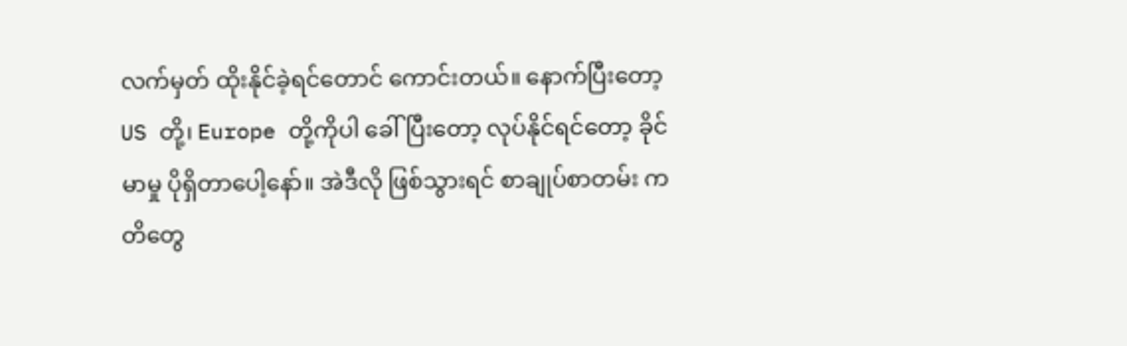လက်မှတ် ထိုးနိုင်ခဲ့ရင်တောင် ကောင်းတယ်။ နောက်ပြီးတော့ US တို့၊ Europe တို့ကိုပါ ခေါ်ပြီးတော့ လုပ်နိုင်ရင်တော့ ခိုင်မာမှု ပိုရှိတာပေါ့နော်။ အဲဒီလို ဖြစ်သွားရင် စာချုပ်စာတမ်း ကတိတွေ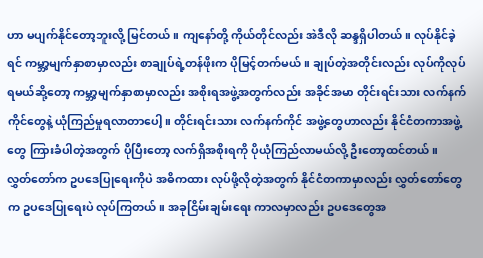ဟာ မပျက်နိုင်တော့ဘူးလို့ မြင်တယ်။ ကျနော်တို့ ကိုယ်တိုင်လည်း အဲဒီလို ဆန္ဒရှိပါတယ်။ လုပ်နိုင်ခဲ့ရင် ကမ္ဘာ့မျက်နှာစာမှာလည်း စာချုပ်ရဲ့တန်ဖိုးက ပိုမြင့်တက်မယ်။ ချုပ်တဲ့အတိုင်းလည်း လုပ်ကိုလုပ်ရမယ်ဆို့တော့ ကမ္ဘာ့မျက်နှာစာမှာလည်း အစိုးရအဖွဲ့အတွက်လည်း အခိုင်အမာ တိုင်းရင်းသား လက်နက်ကိုင်တွေနဲ့ ယုံကြည်မှုရလာတာပေါ့။ တိုင်းရင်းသား လက်နက်ကိုင် အဖွဲ့တွေဟာလည်း နိုင်ငံတကာအဖွဲ့တွေ ကြားခံပါတဲ့အတွက် ပိုပြီးတော့ လက်ရှိအစိုးရကို ပိုယုံကြည်လာမယ်လို့ ဦးတော့ထင်တယ်။
လွှတ်တော်က ဥပဒေပြုရေးကိုပဲ အဓိကထား လုပ်ဖို့လိုတဲ့အတွက် နိုင်ငံတကာမှာလည်း လွှတ်တော်တွေက ဥပဒေပြုရေးပဲ လုပ်ကြတယ်။ အခုငြိမ်းချမ်းရေး ကာလမှာလည်း ဥပဒေတွေအ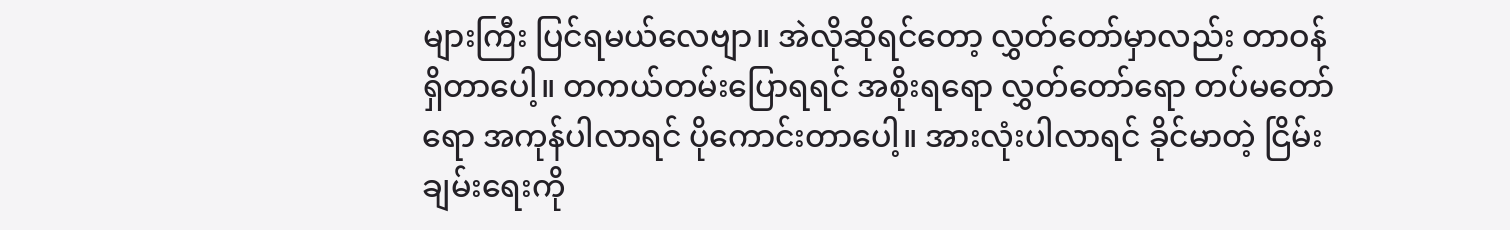များကြီး ပြင်ရမယ်လေဗျာ။ အဲလိုဆိုရင်တော့ လွှတ်တော်မှာလည်း တာဝန်ရှိတာပေါ့။ တကယ်တမ်းပြောရရင် အစိုးရရော လွှတ်တော်ရော တပ်မတော်ရော အကုန်ပါလာရင် ပိုကောင်းတာပေါ့။ အားလုံးပါလာရင် ခိုင်မာတဲ့ ငြိမ်းချမ်းရေးကို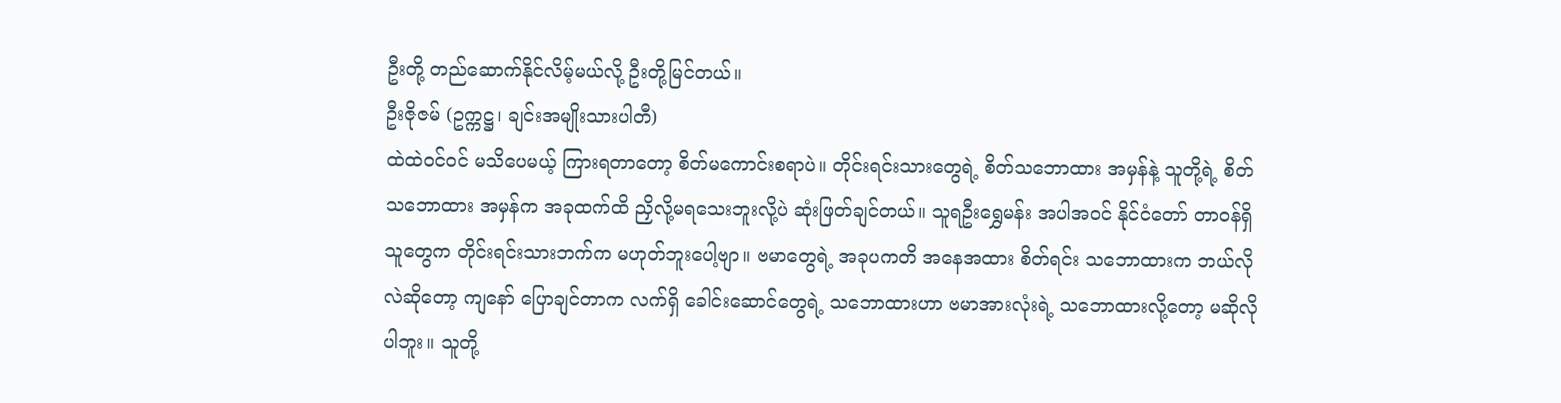ဦးတို့ တည်ဆောက်နိုင်လိမ့်မယ်လို့ ဦးတို့မြင်တယ်။
ဦးဇိုဇမ် (ဥက္ကဋ္ဌ၊ ချင်းအမျိုးသားပါတီ)
ထဲထဲဝင်ဝင် မသိပေမယ့် ကြားရတာတော့ စိတ်မကောင်းစရာပဲ။ တိုင်းရင်းသားတွေရဲ့ စိတ်သဘောထား အမှန်နဲ့ သူတို့ရဲ့ စိတ်သဘောထား အမှန်က အခုထက်ထိ ညှိလို့မရသေးဘူးလို့ပဲ ဆုံးဖြတ်ချင်တယ်။ သူရဦးရွှေမန်း အပါအဝင် နိုင်ငံတော် တာဝန်ရှိသူတွေက တိုင်းရင်းသားဘက်က မဟုတ်ဘူးပေါ့ဗျာ။ ဗမာတွေရဲ့ အခုပကတိ အနေအထား စိတ်ရင်း သဘောထားက ဘယ်လိုလဲဆိုတော့ ကျနော် ပြောချင်တာက လက်ရှိ ခေါင်းဆောင်တွေရဲ့ သဘောထားဟာ ဗမာအားလုံးရဲ့ သဘောထားလို့တော့ မဆိုလိုပါဘူး။ သူတို့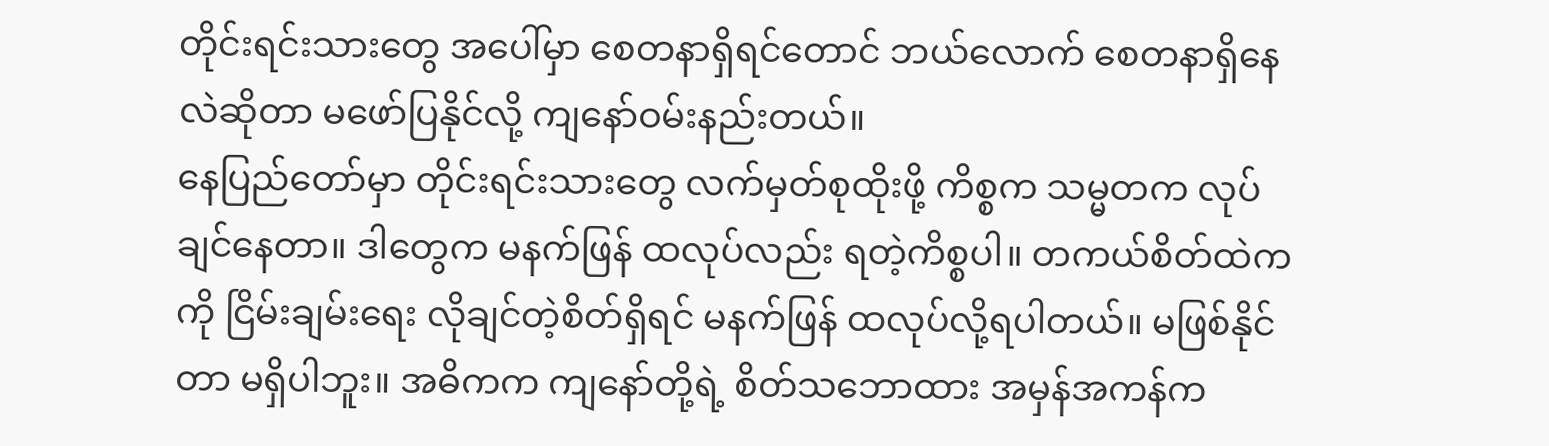တိုင်းရင်းသားတွေ အပေါ်မှာ စေတနာရှိရင်တောင် ဘယ်လောက် စေတနာရှိနေလဲဆိုတာ မဖော်ပြနိုင်လို့ ကျနော်ဝမ်းနည်းတယ်။
နေပြည်တော်မှာ တိုင်းရင်းသားတွေ လက်မှတ်စုထိုးဖို့ ကိစ္စက သမ္မတက လုပ်ချင်နေတာ။ ဒါတွေက မနက်ဖြန် ထလုပ်လည်း ရတဲ့ကိစ္စပါ။ တကယ်စိတ်ထဲကကို ငြိမ်းချမ်းရေး လိုချင်တဲ့စိတ်ရှိရင် မနက်ဖြန် ထလုပ်လို့ရပါတယ်။ မဖြစ်နိုင်တာ မရှိပါဘူး။ အဓိကက ကျနော်တို့ရဲ့ စိတ်သဘောထား အမှန်အကန်က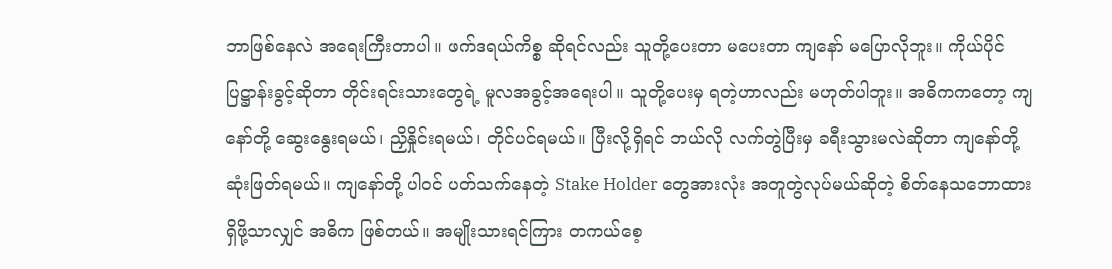ဘာဖြစ်နေလဲ အရေးကြီးတာပါ။ ဖက်ဒရယ်ကိစ္စ ဆိုရင်လည်း သူတို့ပေးတာ မပေးတာ ကျနော် မပြောလိုဘူး။ ကိုယ်ပိုင်ပြဋ္ဌာန်းခွင့်ဆိုတာ တိုင်းရင်းသားတွေရဲ့ မူလအခွင့်အရေးပါ။ သူတို့ပေးမှ ရတဲ့ဟာလည်း မဟုတ်ပါဘူး။ အဓိကကတော့ ကျနော်တို့ ဆွေးနွေးရမယ်၊ ညှိနှိုင်းရမယ်၊ တိုင်ပင်ရမယ်။ ပြီးလို့ရှိရင် ဘယ်လို လက်တွဲပြီးမှ ခရီးသွားမလဲဆိုတာ ကျနော်တို့ ဆုံးဖြတ်ရမယ်။ ကျနော်တို့ ပါဝင် ပတ်သက်နေတဲ့ Stake Holder တွေအားလုံး အတူတွဲလုပ်မယ်ဆိုတဲ့ စိတ်နေသဘောထား ရှိဖို့သာလျှင် အဓိက ဖြစ်တယ်။ အမျိုးသားရင်ကြား တကယ်စေ့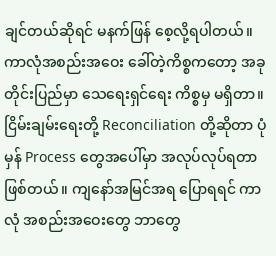ချင်တယ်ဆိုရင် မနက်ဖြန် စေ့လို့ရပါတယ်။
ကာလုံအစည်းအဝေး ခေါ်တဲ့ကိစ္စကတော့ အခုတိုင်းပြည်မှာ သေရေးရှင်ရေး ကိစ္စမှ မရှိတာ။ ငြိမ်းချမ်းရေးတို့ Reconciliation တို့ဆိုတာ ပုံမှန် Process တွေအပေါ်မှာ အလုပ်လုပ်ရတာ ဖြစ်တယ်။ ကျနော်အမြင်အရ ပြောရရင် ကာလုံ အစည်းအဝေးတွေ ဘာတွေ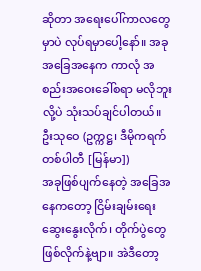ဆိုတာ အရေးပေါ်ကာလတွေမှာပဲ လုပ်ရမှာပေါ့နော်။ အခုအခြေအနေက ကာလုံ အစည်းအဝေးခေါ်စရာ မလိုဘူးလို့ပဲ သုံးသပ်ချင်ပါတယ်။
ဦးသုဝေ (ဥက္ကဋ္ဌ၊ ဒီမိုကရက်တစ်ပါတီ [မြန်မာ])
အခုဖြစ်ပျက်နေတဲ့ အခြေအနေကတော့ ငြိမ်းချမ်းရေး ဆွေးနွေးလိုက်၊ တိုက်ပွဲတွေ ဖြစ်လိုက်နဲ့ဗျာ။ အဲဒီတော့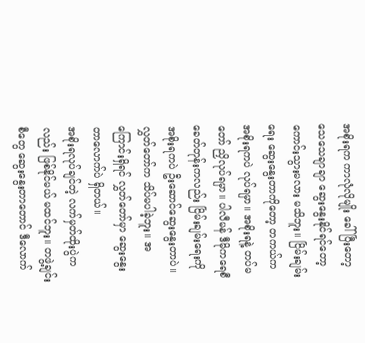အစိုးရက ကာလုံလိုမျိုး ခေါ်ပြီးတော့ သေသေချာချာ ဆွေးနွေးနိုင်ရင်တော့ ကောင်းသွားမလား မသိဘူး။ ငြိမ်းချမ်းရေး ဆွေးနွေးတာကိုတော့ တကယ်က အစိုးရကပဲ လုပ်ရမှာ။ အစိုးရနဲ့ တပ်မတော် ညှိလုပ်ရမှာ။ ပါလီမန် ဒီမိုကရေစီ ခေတ်တုန်းကလည်း ငြိမ်းချမ်းရေးကို အစိုးရကပဲ ဦးဆောင်ဆွေးနွေးတာပဲ။ လွှတ်တော်က သိပ်မပါခဲ့ဘူး။ အကြောင်းရှိရင် လွှတ်တော်မှာ ဆွေးနွေးတာလောက်ပဲ ရှိတယ်။
အစိုးရလုပ်ချင်တဲ့ လက်မှတ်ထိုးပွဲကလည်း ဖြစ်နိုင်မယ် မထင်ဘူး။ တဖွဲ့ချင်းစီတွေ ဆွေးနွေးတာတောင် ဒီလောက်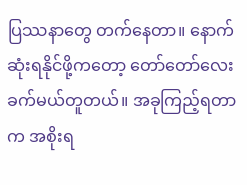ပြဿနာတွေ တက်နေတာ။ နောက်ဆုံးရနိုင်ဖို့ကတော့ တော်တော်လေး ခက်မယ်တူတယ်။ အခုကြည့်ရတာက အစိုးရ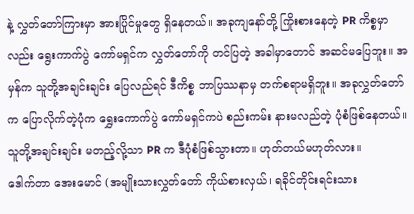နဲ့ လွှတ်တော်ကြားမှာ အားပြိုင်မှုတွေ ရှိနေတယ်။ အခုကျနော်တို့ ကြိုးစားနေတဲ့ PR ကိစ္စမှာလည်း ရွေးကာက်ပွဲ ကော်မရှင်က လွှတ်တော်ကို တင်ပြတဲ့ အခါမှာတောင် အဆင်မပြေဘူး။ အမှန်က သူတို့အချင်းချင်း ပြေလည်ရင် ဒီကိစ္စ ဘာပြဿနာမှ တက်စရာမရှိဘူး။ အခုလွှတ်တော်က ပြောလိုက်တဲ့ပုံက ရွှေးကောက်ပွဲ ကော်မရှင်ကပဲ စည်းကမ်း နားမလည်တဲ့ ပုံစံဖြစ်နေတယ်။ သူတို့အချင်းချင်း မတည့်လို့သာ PR က ဒီပုံစံဖြစ်သွားတာ။ ဟုတ်တယ်မဟုတ်လား။
ဒေါက်တာ အေးမောင် (အမျိုးသားလွှတ်တော် ကိုယ်စားလှယ်၊ ရခိုင်တိုင်းရင်းသား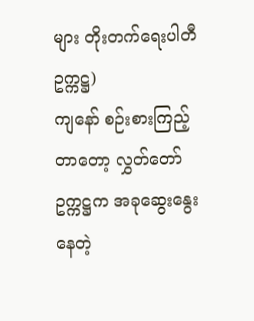များ တိုးတက်ရေးပါတီဥက္ကဋ္ဌ)
ကျနော် စဉ်းစားကြည့်တာတော့ လွှတ်တော်ဥက္ကဋ္ဌက အခုဆွေးနွေးနေတဲ့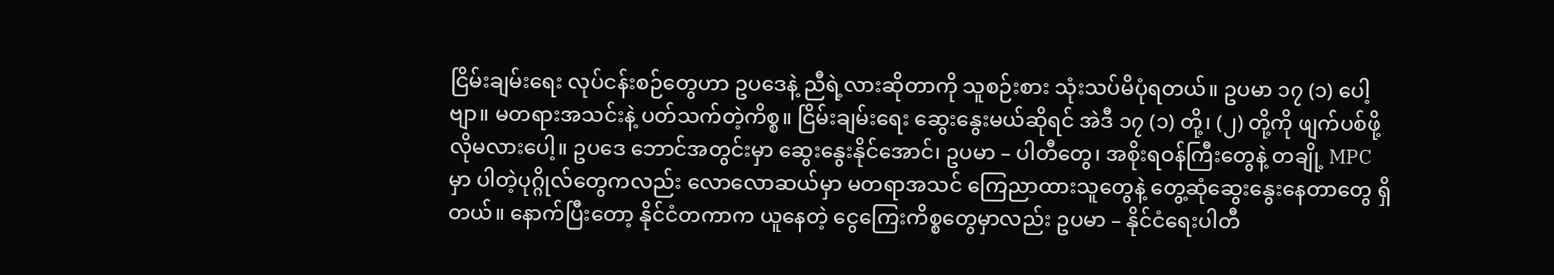ငြိမ်းချမ်းရေး လုပ်ငန်းစဉ်တွေဟာ ဥပဒေနဲ့ ညီရဲ့လားဆိုတာကို သူစဉ်းစား သုံးသပ်မိပုံရတယ်။ ဥပမာ ၁၇ (၁) ပေါ့ဗျာ။ မတရားအသင်းနဲ့ ပတ်သက်တဲ့ကိစ္စ။ ငြိမ်းချမ်းရေး ဆွေးနွေးမယ်ဆိုရင် အဲဒီ ၁၇ (၁) တို့၊ (၂) တို့ကို ဖျက်ပစ်ဖို့ လိုမလားပေါ့။ ဥပဒေ ဘောင်အတွင်းမှာ ဆွေးနွေးနိုင်အောင်၊ ဥပမာ – ပါတီတွေ၊ အစိုးရဝန်ကြီးတွေနဲ့ တချို့ MPC မှာ ပါတဲ့ပုဂ္ဂိုလ်တွေကလည်း လောလောဆယ်မှာ မတရာအသင် ကြေညာထားသူတွေနဲ့ တွေ့ဆုံဆွေးနွေးနေတာတွေ ရှိတယ်။ နောက်ပြီးတော့ နိုင်ငံတကာက ယူနေတဲ့ ငွေကြေးကိစ္စတွေမှာလည်း ဥပမာ – နိုင်ငံရေးပါတီ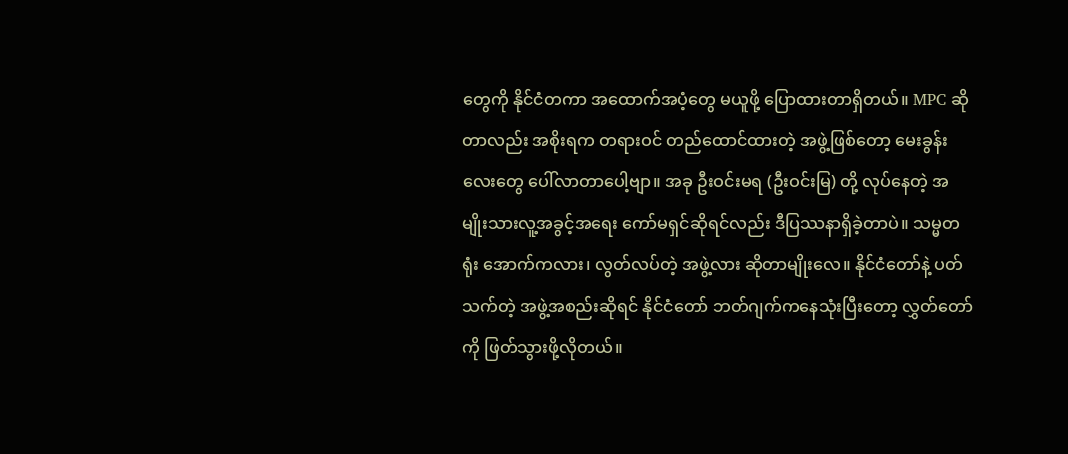တွေကို နိုင်ငံတကာ အထောက်အပံ့တွေ မယူဖို့ ပြောထားတာရှိတယ်။ MPC ဆိုတာလည်း အစိုးရက တရားဝင် တည်ထောင်ထားတဲ့ အဖွဲ့ဖြစ်တော့ မေးခွန်းလေးတွေ ပေါ်လာတာပေါ့ဗျာ။ အခု ဦးဝင်းမရ (ဦးဝင်းမြ) တို့ လုပ်နေတဲ့ အမျိုးသားလူ့အခွင့်အရေး ကော်မရှင်ဆိုရင်လည်း ဒီပြဿနာရှိခဲ့တာပဲ။ သမ္မတရုံး အောက်ကလား၊ လွတ်လပ်တဲ့ အဖွဲ့လား ဆိုတာမျိုးလေ။ နိုင်ငံတော်နဲ့ ပတ်သက်တဲ့ အဖွဲ့အစည်းဆိုရင် နိုင်ငံတော် ဘတ်ဂျက်ကနေသုံးပြီးတော့ လွှတ်တော်ကို ဖြတ်သွားဖို့လိုတယ်။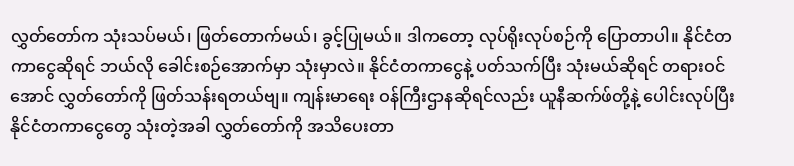လွှတ်တော်က သုံးသပ်မယ်၊ ဖြတ်တောက်မယ်၊ ခွင့်ပြုမယ်။ ဒါကတော့ လုပ်ရိုးလုပ်စဉ်ကို ပြောတာပါ။ နိုင်ငံတကာငွေဆိုရင် ဘယ်လို ခေါင်းစဉ်အောက်မှာ သုံးမှာလဲ။ နိုင်ငံတကာငွေနဲ့ ပတ်သက်ပြီး သုံးမယ်ဆိုရင် တရားဝင်အောင် လွှတ်တော်ကို ဖြတ်သန်းရတယ်ဗျ။ ကျန်းမာရေး ဝန်ကြီးဌာနဆိုရင်လည်း ယူနီဆက်ဖ်တို့နဲ့ ပေါင်းလုပ်ပြီး နိုင်ငံတကာငွေတွေ သုံးတဲ့အခါ လွှတ်တော်ကို အသိပေးတာ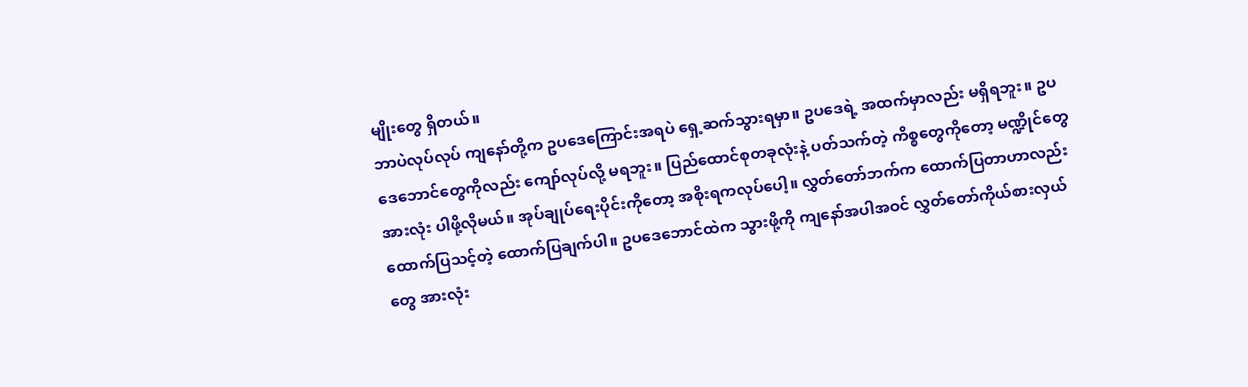မျိုးတွေ ရှိတယ်။
ဘာပဲလုပ်လုပ် ကျနော်တို့က ဥပဒေကြောင်းအရပဲ ရှေ့ဆက်သွားရမှာ။ ဥပဒေရဲ့ အထက်မှာလည်း မရှိရဘူး။ ဥပဒေဘောင်တွေကိုလည်း ကျော်လုပ်လို့ မရဘူး။ ပြည်ထောင်စုတခုလုံးနဲ့ ပတ်သက်တဲ့ ကိစ္စတွေကိုတော့ မဏ္ဍိုင်တွေအားလုံး ပါဖို့လိုမယ်။ အုပ်ချုပ်ရေးပိုင်းကိုတော့ အစိုးရကလုပ်ပေါ့။ လွှတ်တော်ဘက်က ထောက်ပြတာဟာလည်း ထောက်ပြသင့်တဲ့ ထောက်ပြချက်ပါ။ ဥပဒေဘောင်ထဲက သွားဖို့ကို ကျနော်အပါအဝင် လွှတ်တော်ကိုယ်စားလှယ်တွေ အားလုံး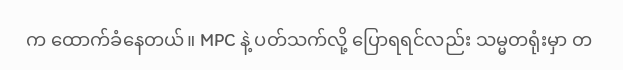က ထောက်ခံနေတယ်။ MPC နဲ့ ပတ်သက်လို့ ပြောရရင်လည်း သမ္မတရုံးမှာ တ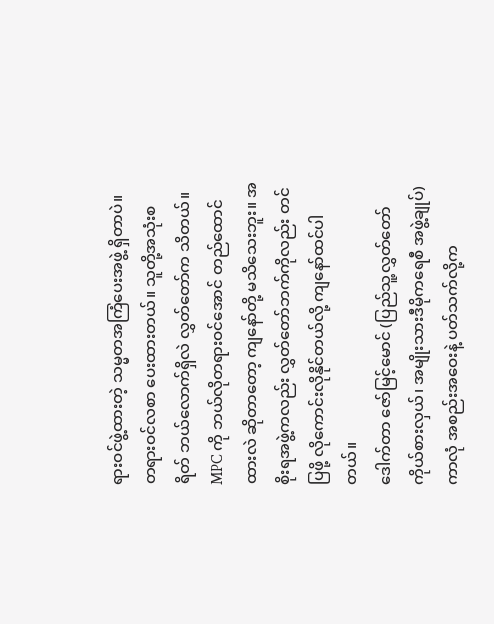ရားဝင်ဖွဲ့ထားတဲ့ သမ္မတအကြံပေးအဖွဲ့ ရှိတာပဲ။ တရားဝင်လစာ ပေးထားတယ်။ သူတို့အသုံးစရိတ် ဘယ်လောက်ရှိလဲ လွှတ်တော်က သိတယ်။ MPC ကို ဘယ်လိုတရားဝင်အောင် တည်ထောင်ထားလဲ ဆိုတာတော့ ကျနော်တို့ မသိသေးဘူး။ အစိုးရအဖွဲ့ကလည်း လွှတ်တော်ဘက်ကိုလည်း တင်ပြဖို့ လိုကောင်းလိုနိုင်တယ်လို့ ကျနော်ထင်ပါတယ်။
ဒေါက်တာ ဇော်မြင့်မောင် (ပြည်သူ့လွှတ်တော် ကိုယ်စားလှယ်၊ အမျိုးသားဒီမိုကရေစီ အဖွဲ့ချုပ်)
ကာလုံ အစည်းအဝေးနဲ့ ပတ်သက်လို့က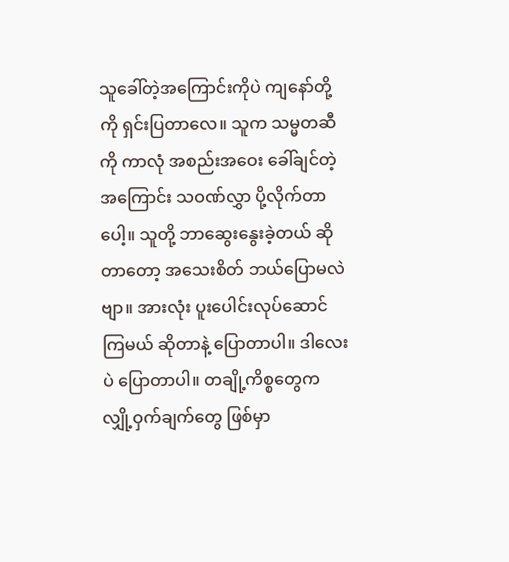သူခေါ်တဲ့အကြောင်းကိုပဲ ကျနော်တို့ကို ရှင်းပြတာလေ။ သူက သမ္မတဆီကို ကာလုံ အစည်းအဝေး ခေါ်ချင်တဲ့အကြောင်း သဝဏ်လွှာ ပို့လိုက်တာပေါ့။ သူတို့ ဘာဆွေးနွေးခဲ့တယ် ဆိုတာတော့ အသေးစိတ် ဘယ်ပြောမလဲဗျာ။ အားလုံး ပူးပေါင်းလုပ်ဆောင်ကြမယ် ဆိုတာနဲ့ ပြောတာပါ။ ဒါလေးပဲ ပြောတာပါ။ တချို့ကိစ္စတွေက လျှို့ဝှက်ချက်တွေ ဖြစ်မှာ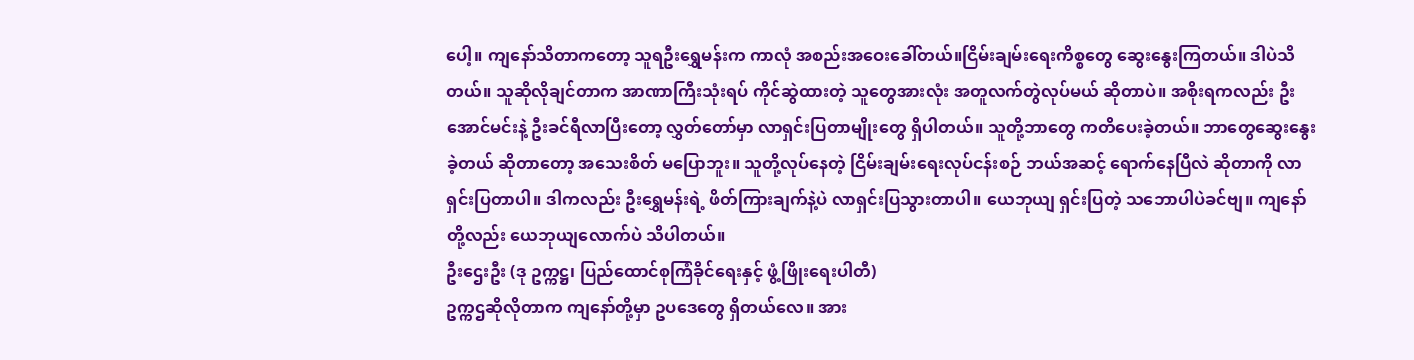ပေါ့။ ကျနော်သိတာကတော့ သူရဦးရွှေမန်းက ကာလုံ အစည်းအဝေးခေါ်တယ်။ငြိမ်းချမ်းရေးကိစ္စတွေ ဆွေးနွေးကြတယ်။ ဒါပဲသိတယ်။ သူဆိုလိုချင်တာက အာဏာကြီးသုံးရပ် ကိုင်ဆွဲထားတဲ့ သူတွေအားလုံး အတူလက်တွဲလုပ်မယ် ဆိုတာပဲ။ အစိုးရကလည်း ဦးအောင်မင်းနဲ့ ဦးခင်ရီလာပြီးတော့ လွှတ်တော်မှာ လာရှင်းပြတာမျိုးတွေ ရှိပါတယ်။ သူတို့ဘာတွေ ကတိပေးခဲ့တယ်။ ဘာတွေဆွေးနွေးခဲ့တယ် ဆိုတာတော့ အသေးစိတ် မပြောဘူး။ သူတို့လုပ်နေတဲ့ ငြိမ်းချမ်းရေးလုပ်ငန်းစဉ် ဘယ်အဆင့် ရောက်နေပြီလဲ ဆိုတာကို လာရှင်းပြတာပါ။ ဒါကလည်း ဦးရွှေမန်းရဲ့ ဖိတ်ကြားချက်နဲ့ပဲ လာရှင်းပြသွားတာပါ။ ယေဘုယျ ရှင်းပြတဲ့ သဘောပါပဲခင်ဗျ။ ကျနော်တို့လည်း ယေဘုယျလောက်ပဲ သိပါတယ်။
ဦးဌေးဦး (ဒု ဥက္ကဋ္ဌ၊ ပြည်ထောင်စုကြံခိုင်ရေးနှင့် ဖွံ့ဖြိုးရေးပါတီ)
ဥက္ကဌဆိုလိုတာက ကျနော်တို့မှာ ဥပဒေတွေ ရှိတယ်လေ။ အား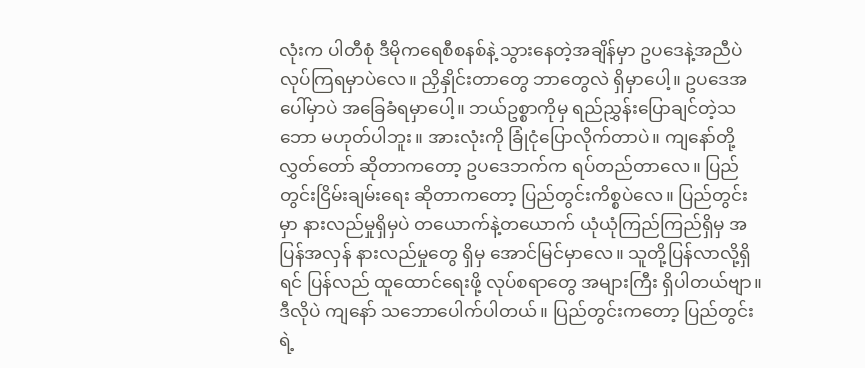လုံးက ပါတီစုံ ဒီမိုကရေစီစနစ်နဲ့ သွားနေတဲ့အချိန်မှာ ဥပဒေနဲ့အညီပဲ လုပ်ကြရမှာပဲလေ။ ညှိနှိုင်းတာတွေ ဘာတွေလဲ ရှိမှာပေါ့။ ဥပဒေအပေါ်မှာပဲ အခြေခံရမှာပေါ့။ ဘယ်ဥစ္စာကိုမှ ရည်ညွှန်းပြောချင်တဲ့သဘော မဟုတ်ပါဘူး။ အားလုံးကို ခြုံငုံပြောလိုက်တာပဲ။ ကျနော်တို့ လွှတ်တော် ဆိုတာကတော့ ဥပဒေဘက်က ရပ်တည်တာလေ။ ပြည်တွင်းငြိမ်းချမ်းရေး ဆိုတာကတော့ ပြည်တွင်းကိစ္စပဲလေ။ ပြည်တွင်းမှာ နားလည်မှုရှိမှပဲ တယောက်နဲ့တယောက် ယုံယုံကြည်ကြည်ရှိမှ အပြန်အလှန် နားလည်မှုတွေ ရှိမှ အောင်မြင်မှာလေ။ သူတို့ပြန်လာလို့ရှိရင် ပြန်လည် ထူထောင်ရေးဖို့ လုပ်စရာတွေ အများကြီး ရှိပါတယ်ဗျာ။ ဒီလိုပဲ ကျနော် သဘောပေါက်ပါတယ်။ ပြည်တွင်းကတော့ ပြည်တွင်းရဲ့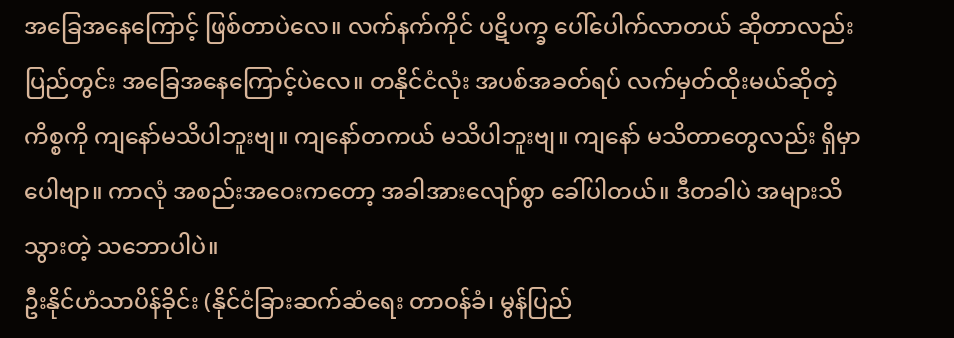အခြေအနေကြောင့် ဖြစ်တာပဲလေ။ လက်နက်ကိုင် ပဋိပက္ခ ပေါ်ပေါက်လာတယ် ဆိုတာလည်း ပြည်တွင်း အခြေအနေကြောင့်ပဲလေ။ တနိုင်ငံလုံး အပစ်အခတ်ရပ် လက်မှတ်ထိုးမယ်ဆိုတဲ့ ကိစ္စကို ကျနော်မသိပါဘူးဗျ။ ကျနော်တကယ် မသိပါဘူးဗျ။ ကျနော် မသိတာတွေလည်း ရှိမှာပေါဗျာ။ ကာလုံ အစည်းအဝေးကတော့ အခါအားလျော်စွာ ခေါ်ပါတယ်။ ဒီတခါပဲ အများသိသွားတဲ့ သဘောပါပဲ။
ဦးနိုင်ဟံသာပိန်ခိုင်း (နိုင်ငံခြားဆက်ဆံရေး တာဝန်ခံ၊ မွန်ပြည်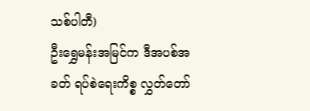သစ်ပါတီ)
ဦးရွှေမန်းအမြင်က ဒီအပစ်အခတ် ရပ်စဲရေးကိစ္စ လွှတ်တော်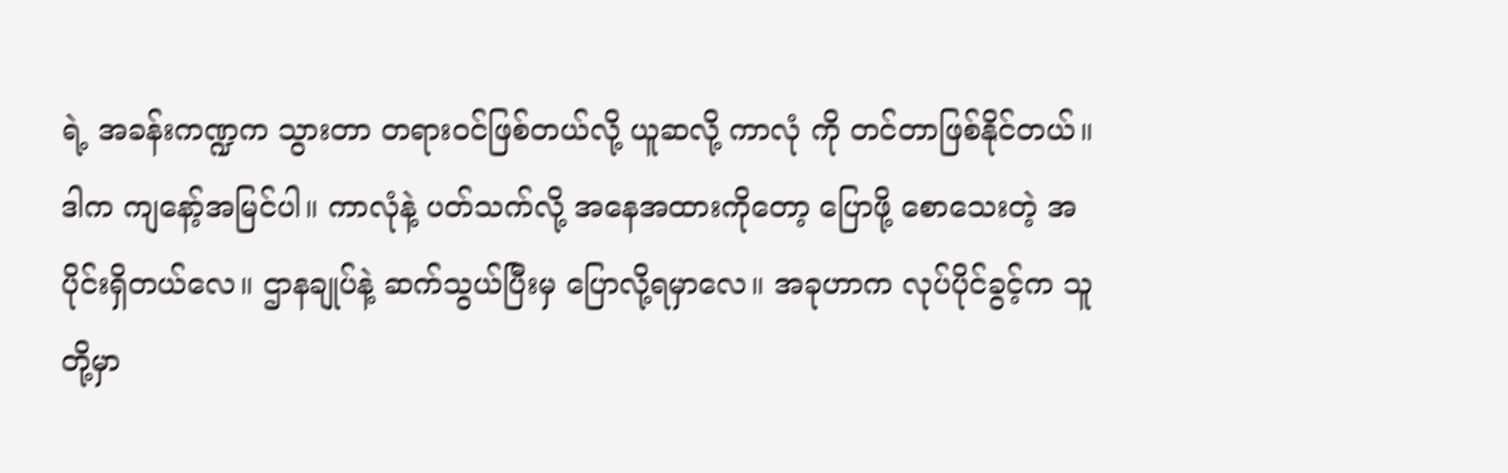ရဲ့ အခန်းကဏ္ဍက သွားတာ တရားဝင်ဖြစ်တယ်လို့ ယူဆလို့ ကာလုံ ကို တင်တာဖြစ်နိုင်တယ်။ ဒါက ကျနော့်အမြင်ပါ။ ကာလုံနဲ့ ပတ်သက်လို့ အနေအထားကိုတော့ ပြောဖို့ စောသေးတဲ့ အပိုင်းရှိတယ်လေ။ ဌာနချုပ်နဲ့ ဆက်သွယ်ပြီးမှ ပြောလို့ရမှာလေ။ အခုဟာက လုပ်ပိုင်ခွင့်က သူတို့မှာ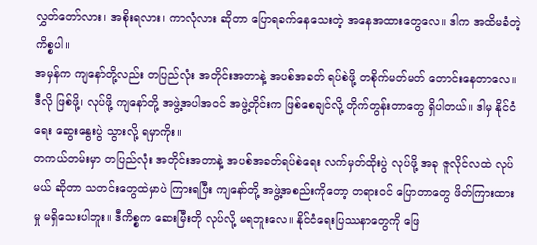လွှတ်တော်လား၊ အစိုးရလား၊ ကာလုံလား ဆိုတာ ပြောရခက်နေသေးတဲ့ အနေအထားတွေလေ။ ဒါက အထိမခံတဲ့ ကိစ္စပါ။
အမှန်က ကျနော်တို့လည်း တပြည်လုံး အတိုင်းအတာနဲ့ အပစ်အခတ် ရပ်စဲဖို့ တစိုက်မတ်မတ် တောင်းနေတာလေ။ ဒီလို ဖြစ်ဖို့၊ လုပ်ဖို့ ကျနော်တို့ အဖွဲ့အပါအဝင် အဖွဲ့တိုင်းက ဖြစ်စေချင်လို့ တိုက်တွန်းတာတွေ ရှိပါတယ်။ ဒါမှ နိုင်ငံရေး ဆွေးနွေးပွဲ သွားလို့ ရမှာကိုး။
တကယ်တမ်းမှာ တပြည်လုံး အတိုင်းအတာနဲ့ အပစ်အခတ်ရပ်စဲရေး လက်မှတ်ထိုးပွဲ လုပ်ဖို့ အခု ဇူလိုင်လထဲ လုပ်မယ် ဆိုတာ သတင်းတွေထဲမှာပဲ ကြားရပြီး ကျနော်တို့ အဖွဲ့အစည်းကိုတော့ တရားဝင် ပြောတာတွေ ဖိတ်ကြားထားမှု မရှိသေးပါဘူး။ ဒီကိစ္စက ဆေးမြီးတို လုပ်လို့ မရဘူးလေ။ နိုင်ငံရေးပြဿနာတွေကို ဖြေ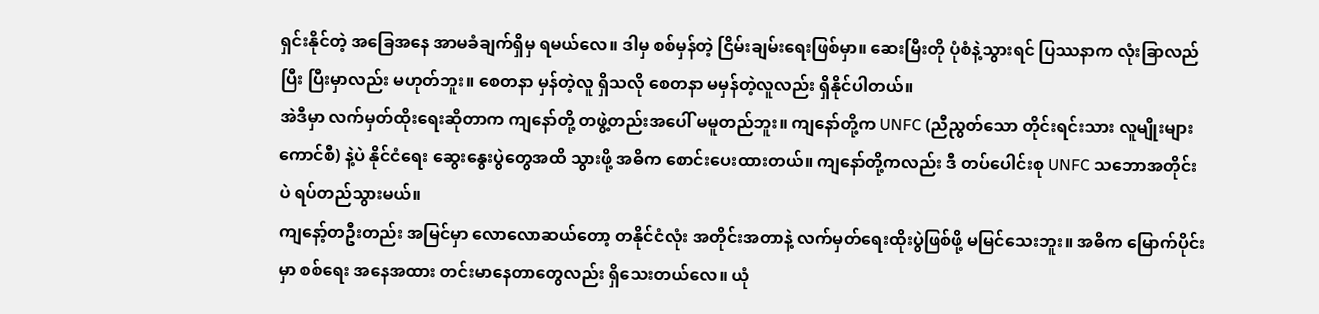ရှင်းနိုင်တဲ့ အခြေအနေ အာမခံချက်ရှိမှ ရမယ်လေ။ ဒါမှ စစ်မှန်တဲ့ ငြိမ်းချမ်းရေးဖြစ်မှာ။ ဆေးမြီးတို ပုံစံနဲ့သွားရင် ပြဿနာက လုံးခြာလည်ပြီး ပြီးမှာလည်း မဟုတ်ဘူး။ စေတနာ မှန်တဲ့လူ ရှိသလို စေတနာ မမှန်တဲ့လူလည်း ရှိနိုင်ပါတယ်။
အဲဒီမှာ လက်မှတ်ထိုးရေးဆိုတာက ကျနော်တို့ တဖွဲ့တည်းအပေါ် မမူတည်ဘူး။ ကျနော်တို့က UNFC (ညီညွတ်သော တိုင်းရင်းသား လူမျိုးများ ကောင်စီ) နဲ့ပဲ နိုင်ငံရေး ဆွေးနွေးပွဲတွေအထိ သွားဖို့ အဓိက စောင်းပေးထားတယ်။ ကျနော်တို့ကလည်း ဒီ တပ်ပေါင်းစု UNFC သဘောအတိုင်းပဲ ရပ်တည်သွားမယ်။
ကျနော့်တဦးတည်း အမြင်မှာ လောလောဆယ်တော့ တနိုင်ငံလုံး အတိုင်းအတာနဲ့ လက်မှတ်ရေးထိုးပွဲဖြစ်ဖို့ မမြင်သေးဘူး။ အဓိက မြောက်ပိုင်းမှာ စစ်ရေး အနေအထား တင်းမာနေတာတွေလည်း ရှိသေးတယ်လေ။ ယုံ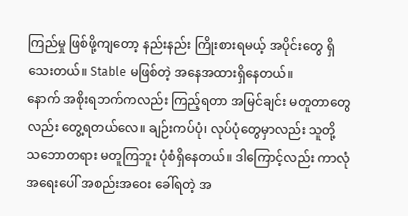ကြည်မှု ဖြစ်ဖို့ကျတော့ နည်းနည်း ကြိုးစားရမယ့် အပိုင်းတွေ ရှိသေးတယ်။ Stable မဖြစ်တဲ့ အနေအထားရှိနေတယ်။
နောက် အစိုးရဘက်ကလည်း ကြည့်ရတာ အမြင်ချင်း မတူတာတွေလည်း တွေ့ရတယ်လေ။ ချဉ်းကပ်ပုံ၊ လုပ်ပုံတွေမှာလည်း သူတို့ သဘောတရား မတူကြဘူး ပုံစံရှိနေတယ်။ ဒါကြောင့်လည်း ကာလုံ အရေးပေါ် အစည်းအဝေး ခေါ်ရတဲ့ အ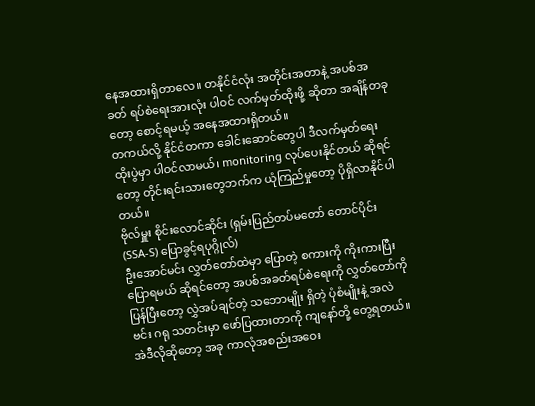နေအထားရှိတာလေ။ တနိုင်ငံလုံး အတိုင်းအတာနဲ့ အပစ်အခတ် ရပ်စဲရေးအားလုံး ပါဝင် လက်မှတ်ထိုးဖို့ ဆိုတာ အချိန်တခုတော့ စောင့်ရမယ့် အနေအထားရှိတယ်။
တကယ်လို့ နိုင်ငံတကာ ခေါင်းဆောင်တွေပါ ဒီလက်မှတ်ရေးထိုးပွဲမှာ ပါဝင်လာမယ်၊ monitoring လုပ်ပေးနိုင်တယ် ဆိုရင်တော့ တိုင်းရင်းသားတွေဘက်က ယုံကြည်မှုတော့ ပိုရှိလာနိုင်ပါတယ်။
ဗိုလ်မှူး စိုင်းလောင်ဆိုင်း (ရှမ်းပြည်တပ်မတော် တောင်ပိုင်း (SSA-S) ပြောခွင့်ရပုဂ္ဂိုလ်)
ဦးအောင်မင်း လွှတ်တော်ထဲမှာ ပြောတဲ့ စကားကို ကိုးကားပြီး ပြောရမယ် ဆိုရင်တော့ အပစ်အခတ်ရပ်စဲရေးကို လွှတ်တော်ကို ပြန်ပြီးတော့ လွှဲအပ်ချင်တဲ့ သဘောမျိုး ရှိတဲ့ ပုံစံမျိုးနဲ့ အလဲဗင်း ဂရု သတင်းမှာ ဖော်ပြထားတာကို ကျနော်တို့ တွေ့ရတယ်။ အဲဒီလိုဆိုတော့ အခု ကာလုံအစည်းအဝေး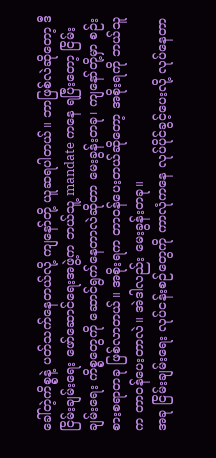ခေါ်တဲ့ကိစ္စနဲ့ ပတ်သက်နေတယ်လို့ ကျနော်တို့ ယူဆရပါတယ်။ ဘာဖြစ်လဲဆိုတော့ ဒီ ငြိမ်းချမ်းရေး ဖော်ဆောင်ရေးအဖွဲ့က ဘယ်သူ့ mandate ကနေ ရပြီးတော့ ငြိမ်းချမ်းရေး ကိစ္စတွေကို ဆောင်ရွက်နေတာလဲဆိုတာ မေးခွန်းတခု၊ ကျနော်တို့မှာ စဉ်းစားစရာတခု ဖြစ်လာတယ်။ အစိုးရက တာဝန်ပေးတယ်ဆိုတော့ အစိုးရကို ဘယ်သူက တာဝန်ပေးတာလဲ။ အဲဒါလည်း မေးခွန်းတခု။
အခု ငြိမ်းချမ်းရေး လုပ်ငန်းစဉ်တွေကို ကာလုံကနေ လုပ်ပိုင်ခွင့်ပေးလို့ လုပ်နေတာ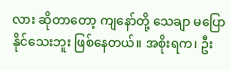လား ဆိုတာတော့ ကျနော်တို့ သေချာ မပြောနိုင်သေးဘူး ဖြစ်နေတယ်။ အစိုးရက၊ ဦး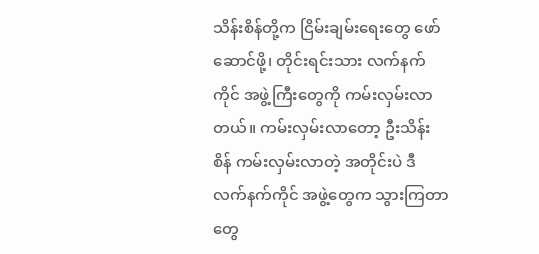သိန်းစိန်တို့က ငြိမ်းချမ်းရေးတွေ ဖော်ဆောင်ဖို့၊ တိုင်းရင်းသား လက်နက်ကိုင် အဖွဲ့ကြီးတွေကို ကမ်းလှမ်းလာတယ်။ ကမ်းလှမ်းလာတော့ ဦးသိန်းစိန် ကမ်းလှမ်းလာတဲ့ အတိုင်းပဲ ဒီ လက်နက်ကိုင် အဖွဲ့တွေက သွားကြတာတွေ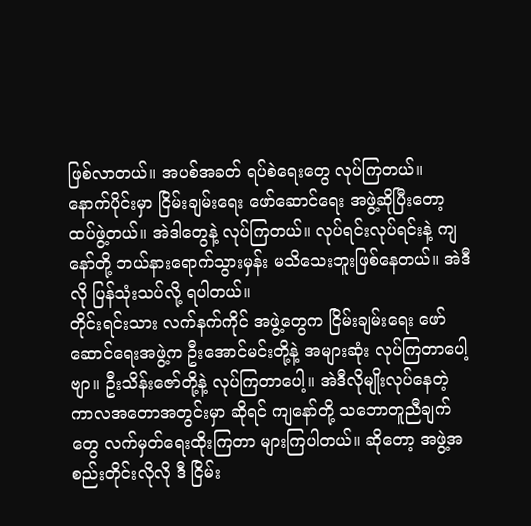ဖြစ်လာတယ်။ အပစ်အခတ် ရပ်စဲရေးတွေ လုပ်ကြတယ်။ နောက်ပိုင်းမှာ ငြိမ်းချမ်းရေး ဖော်ဆောင်ရေး အဖွဲ့ဆိုပြီးတော့ ထပ်ဖွဲ့တယ်။ အဲဒါတွေနဲ့ လုပ်ကြတယ်။ လုပ်ရင်းလုပ်ရင်းနဲ့ ကျနော်တို့ ဘယ်နားရောက်သွားမှန်း မသိသေးဘူးဖြစ်နေတယ်။ အဲဒီလို ပြန်သုံးသပ်လို့ ရပါတယ်။
တိုင်းရင်းသား လက်နက်ကိုင် အဖွဲ့တွေက ငြိမ်းချမ်းရေး ဖော်ဆောင်ရေးအဖွဲ့က ဦးအောင်မင်းတို့နဲ့ အများဆုံး လုပ်ကြတာပေါ့ဗျာ။ ဦးသိန်းဇော်တို့နဲ့ လုပ်ကြတာပေါ့။ အဲဒီလိုမျိုးလုပ်နေတဲ့ ကာလအတောအတွင်းမှာ ဆိုရင် ကျနော်တို့ သဘောတူညီချက်တွေ လက်မှတ်ရေးထိုးကြတာ များကြပါတယ်။ ဆိုတော့ အဖွဲ့အစည်းတိုင်းလိုလို ဒီ ငြိမ်း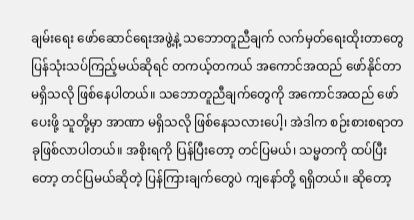ချမ်းရေး ဖော်ဆောင်ရေးအဖွဲ့နဲ့ သဘောတူညီချက် လက်မှတ်ရေးထိုးတာတွေ ပြန်သုံးသပ်ကြည့်မယ်ဆိုရင် တကယ့်တကယ် အကောင်အထည် ဖော်နိုင်တာ မရှိသလို ဖြစ်နေပါတယ်။ သဘောတူညီချက်တွေကို အကောင်အထည် ဖော်ပေးဖို့ သူတို့မှာ အာဏာ မရှိသလို ဖြစ်နေသလားပေါ့၊ အဲဒါက စဉ်းစားစရာတခုဖြစ်လာပါတယ်။ အစိုးရကို ပြန်ပြီးတော့ တင်ပြမယ်၊ သမ္မတကို ထပ်ပြီးတော့ တင်ပြမယ်ဆိုတဲ့ ပြန်ကြားချက်တွေပဲ ကျနော်တို့ ရရှိတယ်။ ဆိုတော့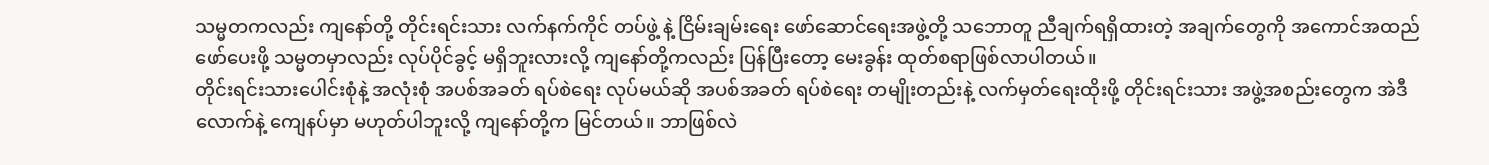သမ္မတကလည်း ကျနော်တို့ တိုင်းရင်းသား လက်နက်ကိုင် တပ်ဖွဲ့ နဲ့ ငြိမ်းချမ်းရေး ဖော်ဆောင်ရေးအဖွဲ့တို့ သဘောတူ ညီချက်ရရှိထားတဲ့ အချက်တွေကို အကောင်အထည်ဖော်ပေးဖို့ သမ္မတမှာလည်း လုပ်ပိုင်ခွင့် မရှိဘူးလားလို့ ကျနော်တို့ကလည်း ပြန်ပြီးတော့ မေးခွန်း ထုတ်စရာဖြစ်လာပါတယ်။
တိုင်းရင်းသားပေါင်းစုံနဲ့ အလုံးစုံ အပစ်အခတ် ရပ်စဲရေး လုပ်မယ်ဆို အပစ်အခတ် ရပ်စဲရေး တမျိုးတည်းနဲ့ လက်မှတ်ရေးထိုးဖို့ တိုင်းရင်းသား အဖွဲ့အစည်းတွေက အဲဒီလောက်နဲ့ ကျေနပ်မှာ မဟုတ်ပါဘူးလို့ ကျနော်တို့က မြင်တယ်။ ဘာဖြစ်လဲ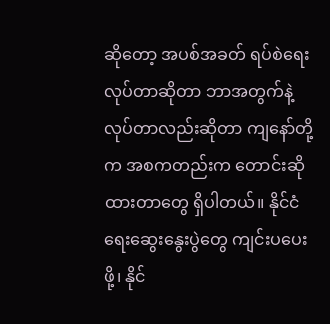ဆိုတော့ အပစ်အခတ် ရပ်စဲရေးလုပ်တာဆိုတာ ဘာအတွက်နဲ့ လုပ်တာလည်းဆိုတာ ကျနော်တို့က အစကတည်းက တောင်းဆိုထားတာတွေ ရှိပါတယ်။ နိုင်ငံရေးဆွေးနွေးပွဲတွေ ကျင်းပပေးဖို့၊ နိုင်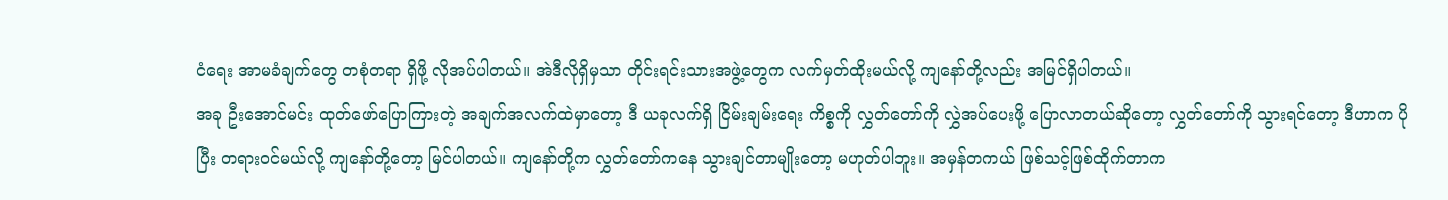ငံရေး အာမခံချက်တွေ တစုံတရာ ရှိဖို့ လိုအပ်ပါတယ်။ အဲဒီလိုရှိမှသာ တိုင်းရင်းသားအဖွဲ့တွေက လက်မှတ်ထိုးမယ်လို့ ကျနော်တို့လည်း အမြင်ရှိပါတယ်။
အခု ဦးအောင်မင်း ထုတ်ဖော်ပြောကြားတဲ့ အချက်အလက်ထဲမှာတော့ ဒီ ယခုလက်ရှိ ငြိမ်းချမ်းရေး ကိစ္စကို လွှတ်တော်ကို လွှဲအပ်ပေးဖို့ ပြောလာတယ်ဆိုတော့ လွှတ်တော်ကို သွားရင်တော့ ဒီဟာက ပိုပြီး တရားဝင်မယ်လို့ ကျနော်တို့တော့ မြင်ပါတယ်။ ကျနော်တို့က လွှတ်တော်ကနေ သွားချင်တာမျိုးတော့ မဟုတ်ပါဘူး။ အမှန်တကယ် ဖြစ်သင့်ဖြစ်ထိုက်တာက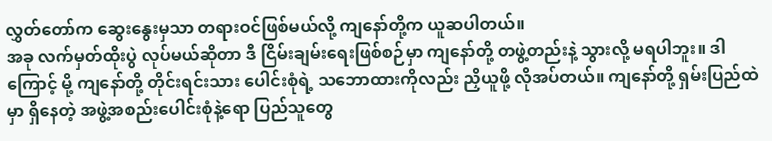လွှတ်တော်က ဆွေးနွေးမှသာ တရားဝင်ဖြစ်မယ်လို့ ကျနော်တို့က ယူဆပါတယ်။
အခု လက်မှတ်ထိုးပွဲ လုပ်မယ်ဆိုတာ ဒီ ငြိမ်းချမ်းရေးဖြစ်စဉ်မှာ ကျနော်တို့ တဖွဲ့တည်းနဲ့ သွားလို့ မရပါဘူး။ ဒါကြောင့် မို့ ကျနော်တို့ တိုင်းရင်းသား ပေါင်းစုံရဲ့ သဘောထားကိုလည်း ညှိယူဖို့ လိုအပ်တယ်။ ကျနော်တို့ ရှမ်းပြည်ထဲမှာ ရှိနေတဲ့ အဖွဲ့အစည်းပေါင်းစုံနဲ့ရော ပြည်သူတွေ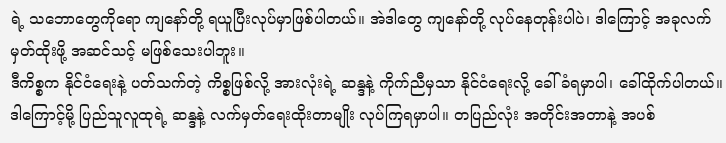ရဲ့ သဘောတွေကိုရော ကျနော်တို့ ရယူပြီးလုပ်မှာဖြစ်ပါတယ်။ အဲဒါတွေ ကျနော်တို့ လုပ်နေတုန်းပါပဲ၊ ဒါကြောင့် အခုလက်မှတ်ထိုးဖို့ အဆင်သင့် မဖြစ်သေးပါဘူး။
ဒီကိစ္စက နိုင်ငံရေးနဲ့ ပတ်သက်တဲ့ ကိစ္စဖြစ်လို့ အားလုံးရဲ့ ဆန္ဒနဲ့ ကိုက်ညီမှသာ နိုင်ငံရေးလို့ ခေါ်ခံရမှာပါ၊ ခေါ်ထိုက်ပါတယ်။ ဒါကြောင့်မို့ ပြည်သူလူထုရဲ့ ဆန္ဒနဲ့ လက်မှတ်ရေးထိုးတာမျိုး လုပ်ကြရမှာပါ။ တပြည်လုံး အတိုင်းအတာနဲ့ အပစ်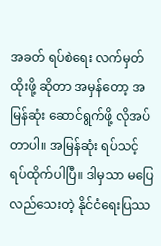အခတ် ရပ်စဲရေး လက်မှတ်ထိုးဖို့ ဆိုတာ အမှန်တော့ အမြန်ဆုံး ဆောင်ရွက်ဖို့ လိုအပ်တာပါ။ အမြန်ဆုံး ရပ်သင့် ရပ်ထိုက်ပါပြီ။ ဒါမှသာ မပြေလည်သေးတဲ့ နိုင်ငံရေးပြဿ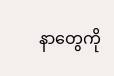နာတွေကို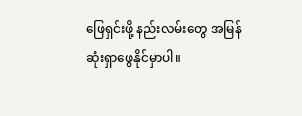ဖြေရှင်းဖို့ နည်းလမ်းတွေ အမြန်ဆုံးရှာဖွေနိုင်မှာပါ။